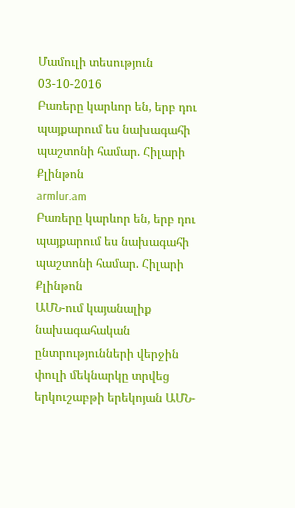Մամուլի տեսություն 03-10-2016
Բառերը կարևոր են, երբ դու պայքարում ես նախագահի պաշտոնի համար. Հիլարի Քլինթոն
armlur.am
Բառերը կարևոր են, երբ դու պայքարում ես նախագահի պաշտոնի համար. Հիլարի Քլինթոն
ԱՄՆ-ում կայանալիք նախագահական ընտրությունների վերջին փուլի մեկնարկը տրվեց երկուշաբթի երեկոյան ԱՄՆ-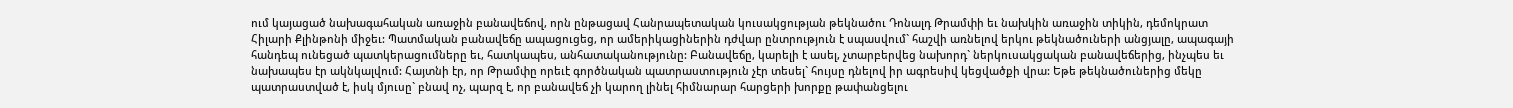ում կայացած նախագահական առաջին բանավեճով, որն ընթացավ Հանրապետական կուսակցության թեկնածու Դոնալդ Թրամփի եւ նախկին առաջին տիկին, դեմոկրատ Հիլարի Քլինթոնի միջեւ: Պատմական բանավեճը ապացուցեց, որ ամերիկացիներին դժվար ընտրություն է սպասվում` հաշվի առնելով երկու թեկնածուների անցյալը, ապագայի հանդեպ ունեցած պատկերացումները եւ, հատկապես, անհատականությունը: Բանավեճը, կարելի է ասել, չտարբերվեց նախորդ` ներկուսակցական բանավեճերից, ինչպես եւ նախապես էր ակնկալվում: Հայտնի էր, որ Թրամփը որեւէ գործնական պատրաստություն չէր տեսել` հույսը դնելով իր ագրեսիվ կեցվածքի վրա: Եթե թեկնածուներից մեկը պատրաստված է, իսկ մյուսը` բնավ ոչ, պարզ է, որ բանավեճ չի կարող լինել հիմնարար հարցերի խորքը թափանցելու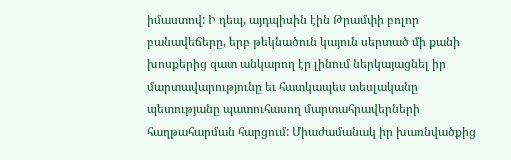իմաստով: Ի դեպ, այդպիսին էին Թրամփի բոլոր բանավեճերը, երբ թեկնածուն կայուն սերտած մի քանի խոսքերից զատ անկարող էր լինում ներկայացնել իր մարտավարությունը եւ հատկապես տեսլականը պետությանը պատուհասող մարտահրավերների հաղթահարման հարցում: Միաժամանակ իր խառնվածքից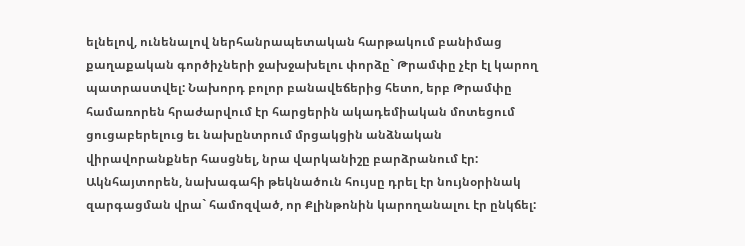ելնելով, ունենալով ներհանրապետական հարթակում բանիմաց քաղաքական գործիչների ջախջախելու փորձը` Թրամփը չէր էլ կարող պատրաստվել: Նախորդ բոլոր բանավեճերից հետո, երբ Թրամփը համառորեն հրաժարվում էր հարցերին ակադեմիական մոտեցում ցուցաբերելուց եւ նախընտրում մրցակցին անձնական վիրավորանքներ հասցնել, նրա վարկանիշը բարձրանում էր: Ակնհայտորեն, նախագահի թեկնածուն հույսը դրել էր նույնօրինակ զարգացման վրա` համոզված, որ Քլինթոնին կարողանալու էր ընկճել: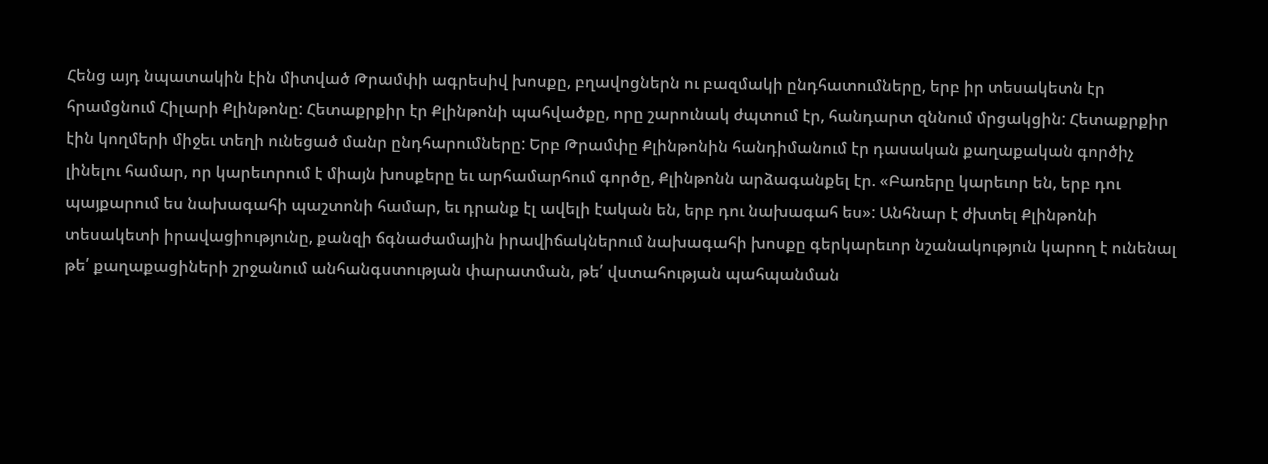Հենց այդ նպատակին էին միտված Թրամփի ագրեսիվ խոսքը, բղավոցներն ու բազմակի ընդհատումները, երբ իր տեսակետն էր հրամցնում Հիլարի Քլինթոնը: Հետաքրքիր էր Քլինթոնի պահվածքը, որը շարունակ ժպտում էր, հանդարտ զննում մրցակցին: Հետաքրքիր էին կողմերի միջեւ տեղի ունեցած մանր ընդհարումները: Երբ Թրամփը Քլինթոնին հանդիմանում էր դասական քաղաքական գործիչ լինելու համար, որ կարեւորում է միայն խոսքերը եւ արհամարհում գործը, Քլինթոնն արձագանքել էր. «Բառերը կարեւոր են, երբ դու պայքարում ես նախագահի պաշտոնի համար, եւ դրանք էլ ավելի էական են, երբ դու նախագահ ես»: Անհնար է ժխտել Քլինթոնի տեսակետի իրավացիությունը, քանզի ճգնաժամային իրավիճակներում նախագահի խոսքը գերկարեւոր նշանակություն կարող է ունենալ թե՛ քաղաքացիների շրջանում անհանգստության փարատման, թե՛ վստահության պահպանման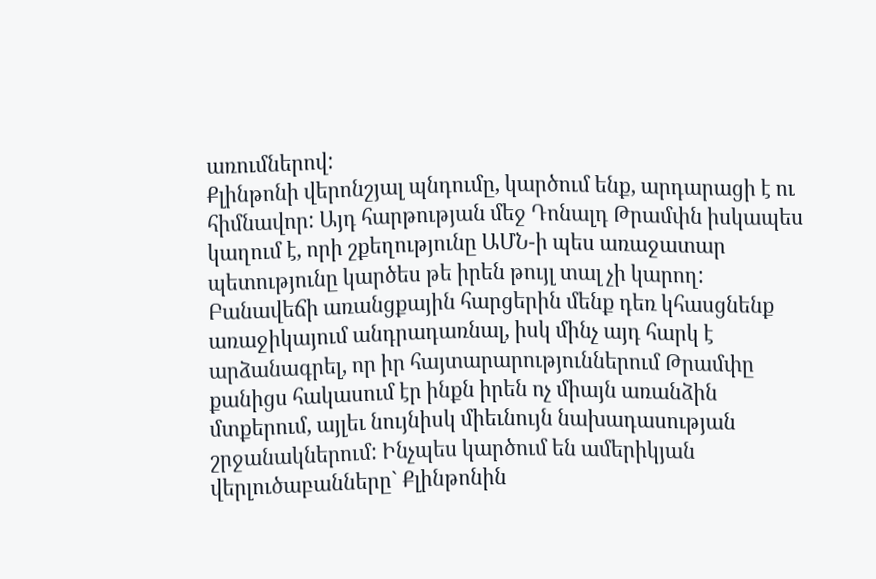առումներով:
Քլինթոնի վերոնշյալ պնդումը, կարծում ենք, արդարացի է ու հիմնավոր: Այդ հարթության մեջ Դոնալդ Թրամփն իսկապես կաղում է, որի շքեղությունը ԱՄՆ-ի պես առաջատար պետությունը կարծես թե իրեն թույլ տալ չի կարող: Բանավեճի առանցքային հարցերին մենք դեռ կհասցնենք առաջիկայում անդրադառնալ, իսկ մինչ այդ հարկ է արձանագրել, որ իր հայտարարություններում Թրամփը քանիցս հակասում էր ինքն իրեն ոչ միայն առանձին մտքերում, այլեւ նույնիսկ միեւնույն նախադասության շրջանակներում: Ինչպես կարծում են ամերիկյան վերլուծաբանները` Քլինթոնին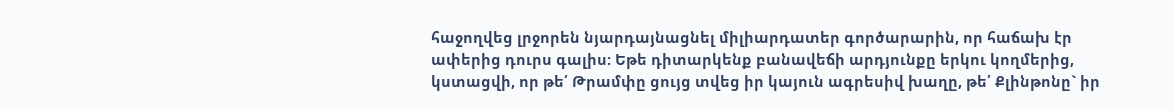հաջողվեց լրջորեն նյարդայնացնել միլիարդատեր գործարարին, որ հաճախ էր ափերից դուրս գալիս: Եթե դիտարկենք բանավեճի արդյունքը երկու կողմերից, կստացվի, որ թե՛ Թրամփը ցույց տվեց իր կայուն ագրեսիվ խաղը, թե՛ Քլինթոնը` իր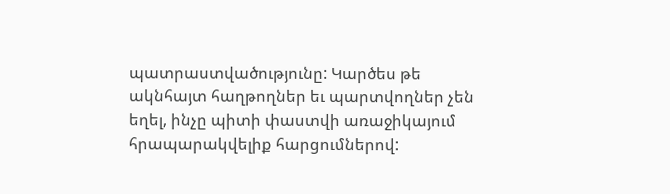պատրաստվածությունը: Կարծես թե ակնհայտ հաղթողներ եւ պարտվողներ չեն եղել, ինչը պիտի փաստվի առաջիկայում հրապարակվելիք հարցումներով: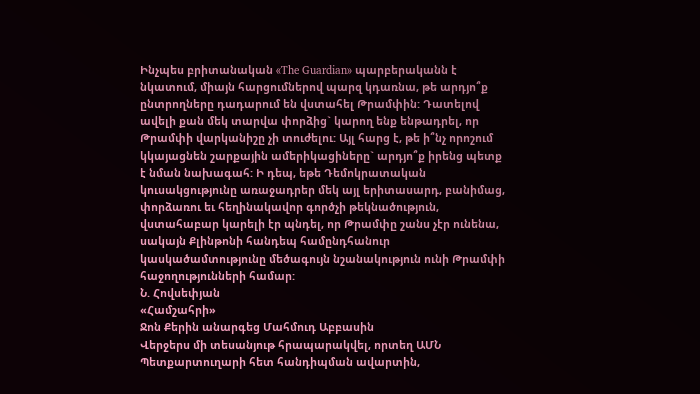Ինչպես բրիտանական «The Guardian» պարբերականն է նկատում, միայն հարցումներով պարզ կդառնա, թե արդյո՞ք ընտրողները դադարում են վստահել Թրամփին: Դատելով ավելի քան մեկ տարվա փորձից` կարող ենք ենթադրել, որ Թրամփի վարկանիշը չի տուժելու: Այլ հարց է, թե ի՞նչ որոշում կկայացնեն շարքային ամերիկացիները` արդյո՞ք իրենց պետք է նման նախագահ: Ի դեպ, եթե Դեմոկրատական կուսակցությունը առաջադրեր մեկ այլ երիտասարդ, բանիմաց, փորձառու եւ հեղինակավոր գործչի թեկնածություն, վստահաբար կարելի էր պնդել, որ Թրամփը շանս չէր ունենա, սակայն Քլինթոնի հանդեպ համընդհանուր կասկածամտությունը մեծագույն նշանակություն ունի Թրամփի հաջողությունների համար:
Ն. Հովսեփյան
«Համշահրի»
Ջոն Քերին անարգեց Մահմուդ Աբբասին
Վերջերս մի տեսանյութ հրապարակվել, որտեղ ԱՄՆ Պետքարտուղարի հետ հանդիպման ավարտին,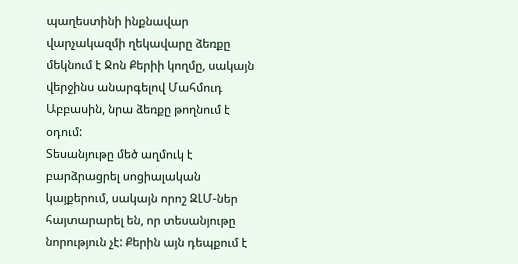պաղեստինի ինքնավար վարչակազմի ղեկավարը ձեռքը մեկնում է Ջոն Քերիի կողմը, սակայն վերջինս անարգելով Մահմուդ Աբբասին, նրա ձեռքը թողնում է օդում:
Տեսանյութը մեծ աղմուկ է բարձրացրել սոցիալական կայքերում, սակայն որոշ ԶԼՄ-ներ հայտարարել են, որ տեսանյութը նորություն չէ: Քերին այն դեպքում է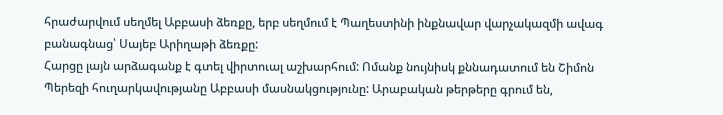հրաժարվում սեղմել Աբբասի ձեռքը, երբ սեղմում է Պաղեստինի ինքնավար վարչակազմի ավագ բանագնաց՝ Սայեբ Արիղաթի ձեռքը:
Հարցը լայն արձագանք է գտել վիրտուալ աշխարհում: Ոմանք նույնիսկ քննադատում են Շիմոն Պերեզի հուղարկավությանը Աբբասի մասնակցությունը: Արաբական թերթերը գրում են,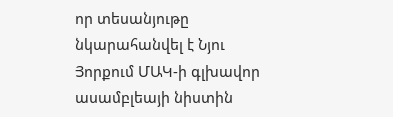որ տեսանյութը նկարահանվել է Նյու Յորքում ՄԱԿ-ի գլխավոր ասամբլեայի նիստին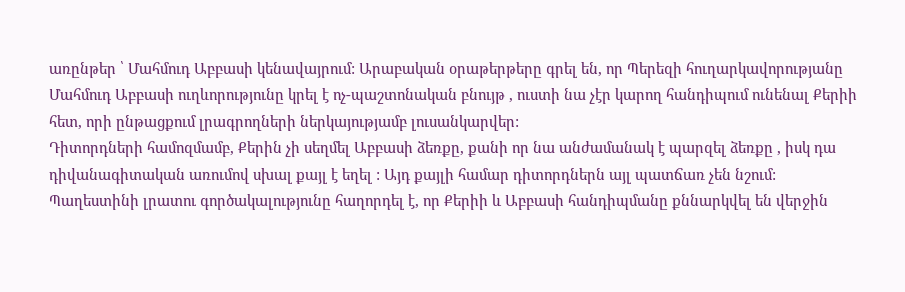առընթեր ՝ Մահմուդ Աբբասի կենավայրում: Արաբական օրաթերթերը գրել են, որ Պերեզի հուղարկավորությանը Մահմուդ Աբբասի ուղևորությունը կրել է ոչ-պաշտոնական բնույթ , ուստի նա չէր կարող հանդիպում ունենալ Քերիի հետ, որի ընթացքում լրագրողների ներկայությամբ լուսանկարվեր:
Դիտորդների համոզմամբ, Քերին չի սեղմել Աբբասի ձեռքը, քանի որ նա անժամանակ է պարզել ձեռքը , իսկ դա դիվանագիտական առումով սխալ քայլ է եղել : Այդ քայլի համար դիտորդներն այլ պատճառ չեն նշում:
Պաղեստինի լրատու գործակալությունը հաղորդել է, որ Քերիի և Աբբասի հանդիպմանը քննարկվել են վերջին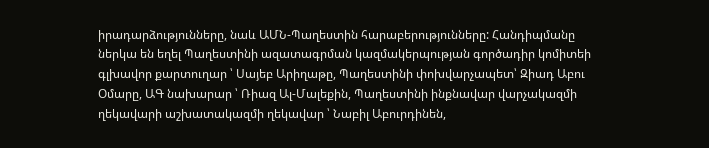իրադարձությունները, նաև ԱՄՆ-Պաղեստին հարաբերությունները: Հանդիպմանը ներկա են եղել Պաղեստինի ազատագրման կազմակերպության գործադիր կոմիտեի գլխավոր քարտուղար ՝ Սայեբ Արիղաթը, Պաղեստինի փոխվարչապետ՝ Զիադ Աբու Օմարը, ԱԳ նախարար ՝ Ռիազ Ալ-Մալեքին, Պաղեստինի ինքնավար վարչակազմի ղեկավարի աշխատակազմի ղեկավար ՝ Նաբիլ Աբուրդինեն,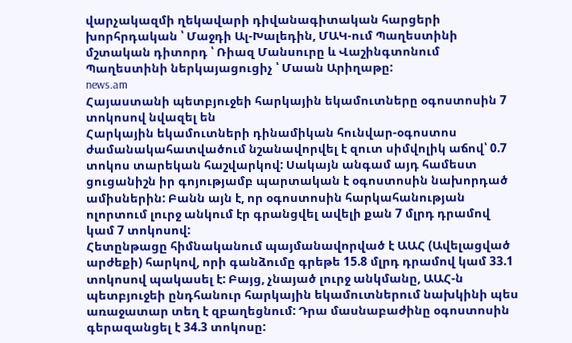վարչակազմի ղեկավարի դիվանագիտական հարցերի խորհրդական ՝ Մաջդի Ալ-Խալեդին, ՄԱԿ-ում Պաղեստինի մշտական դիտորդ ՝ Ռիազ Մանսուրը և Վաշինգտոնում Պաղեստինի ներկայացուցիչ ՝ Մաան Արիղաթը:
news.am
Հայաստանի պետբյուջեի հարկային եկամուտները օգոստոսին 7 տոկոսով նվազել են
Հարկային եկամուտների դինամիկան հունվար-օգոստոս ժամանակահատվածում նշանավորվել է զուտ սիմվոլիկ աճով՝ 0.7 տոկոս տարեկան հաշվարկով: Սակայն անգամ այդ համեստ ցուցանիշն իր գոյությամբ պարտական է օգոստոսին նախորդած ամիսներին: Բանն այն է, որ օգոստոսին հարկահանության ոլորտում լուրջ անկում էր գրանցվել ավելի քան 7 մլրդ դրամով կամ 7 տոկոսով:
Հետընթացը հիմնականում պայմանավորված է ԱԱՀ (Ավելացված արժեքի) հարկով, որի գանձումը գրեթե 15.8 մլրդ դրամով կամ 33.1 տոկոսով պակասել է: Բայց, չնայած լուրջ անկմանը, ԱԱՀ-ն պետբյուջեի ընդհանուր հարկային եկամուտներում նախկինի պես առաջատար տեղ է զբաղեցնում: Դրա մասնաբաժինը օգոստոսին գերազանցել է 34.3 տոկոսը: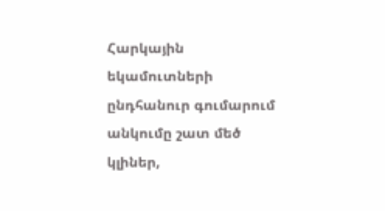Հարկային եկամուտների ընդհանուր գումարում անկումը շատ մեծ կլիներ,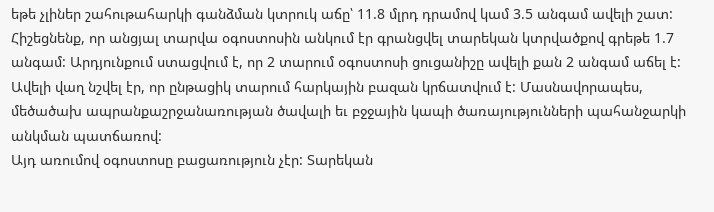եթե չլիներ շահութահարկի գանձման կտրուկ աճը՝ 11.8 մլրդ դրամով կամ 3.5 անգամ ավելի շատ: Հիշեցնենք, որ անցյալ տարվա օգոստոսին անկում էր գրանցվել տարեկան կտրվածքով գրեթե 1.7 անգամ: Արդյունքում ստացվում է, որ 2 տարում օգոստոսի ցուցանիշը ավելի քան 2 անգամ աճել է:
Ավելի վաղ նշվել էր, որ ընթացիկ տարում հարկային բազան կրճատվում է: Մասնավորապես, մեծածախ ապրանքաշրջանառության ծավալի եւ բջջային կապի ծառայությունների պահանջարկի անկման պատճառով:
Այդ առումով օգոստոսը բացառություն չէր: Տարեկան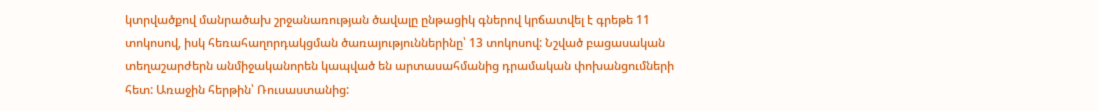կտրվածքով մանրածախ շրջանառության ծավալը ընթացիկ գներով կրճատվել է գրեթե 11 տոկոսով, իսկ հեռահաղորդակցման ծառայություններինը՝ 13 տոկոսով: Նշված բացասական տեղաշարժերն անմիջականորեն կապված են արտասահմանից դրամական փոխանցումների հետ: Առաջին հերթին՝ Ռուսաստանից: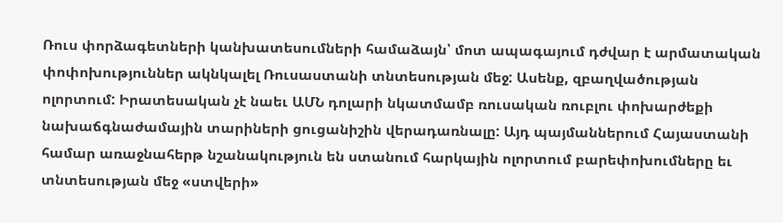Ռուս փորձագետների կանխատեսումների համաձայն՝ մոտ ապագայում դժվար է արմատական փոփոխություններ ակնկալել Ռուսաստանի տնտեսության մեջ: Ասենք, զբաղվածության ոլորտում: Իրատեսական չէ նաեւ ԱՄՆ դոլարի նկատմամբ ռուսական ռուբլու փոխարժեքի նախաճգնաժամային տարիների ցուցանիշին վերադառնալը: Այդ պայմաններում Հայաստանի համար առաջնահերթ նշանակություն են ստանում հարկային ոլորտում բարեփոխումները եւ տնտեսության մեջ «ստվերի»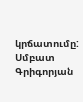կրճատումը:
Սմբատ Գրիգորյան